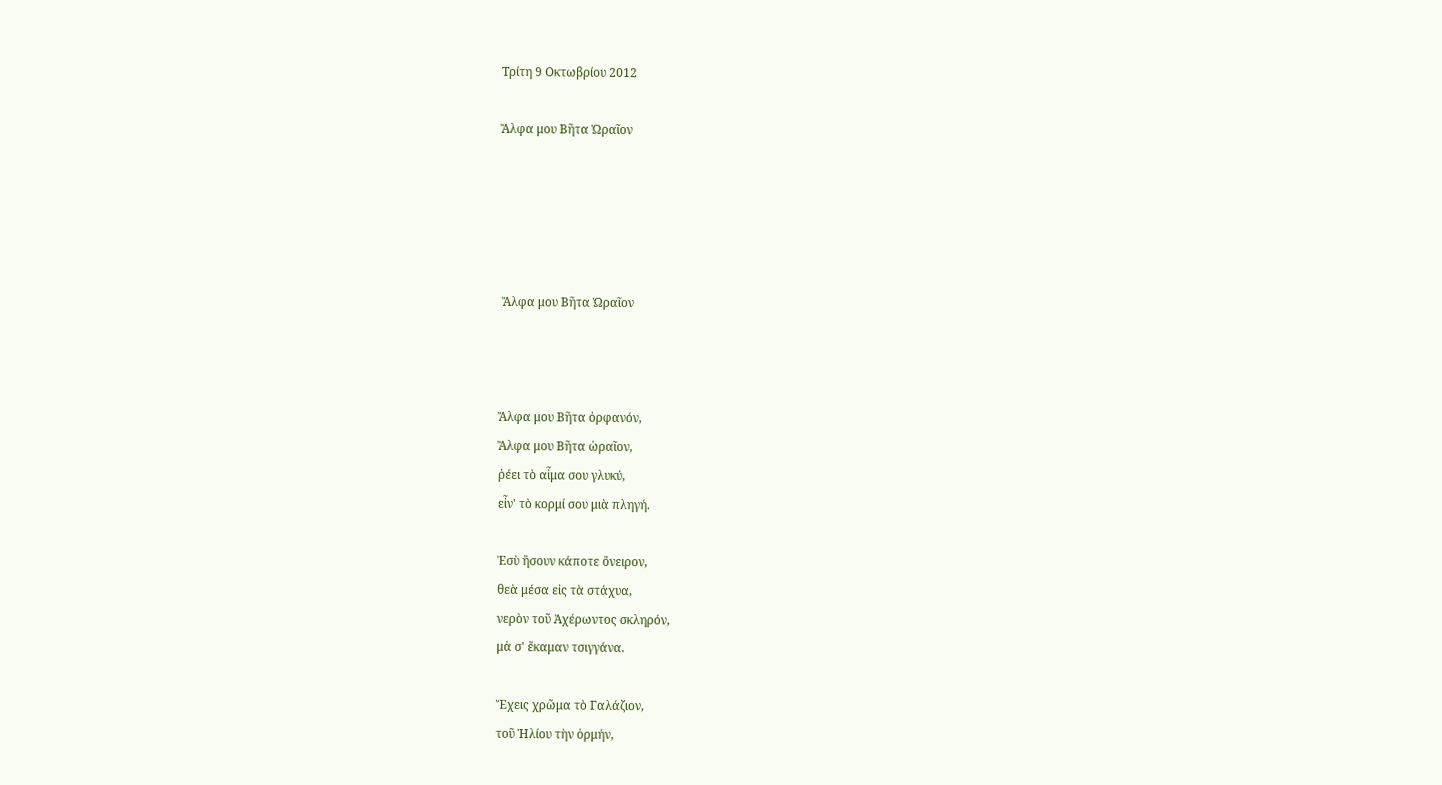Τρίτη 9 Οκτωβρίου 2012

Ἄλφα μου Βῆτα Ὡραῖον





 Ἄλφα μου Βῆτα Ὡραῖον



Ἄλφα μου Βῆτα ὀρφανόν,
Ἄλφα μου Βῆτα ὡραῖον,
ῥέει τὸ αἷμα σου γλυκύ,
εἶν' τὸ κορμί σου μιὰ πληγή.

Ἐσὺ ἤσουν κάποτε ὄνειρον,
θεὰ μέσα εἰς τὰ στάχυα,
νερὸν τοῦ Ἀχέρωντος σκληρόν,
μἀ σ' ἔκαμαν τσιγγάνα.

Ἔχεις χρῶμα τὸ Γαλάζιον,
τοῦ Ἡλίου τὴν ὁρμήν,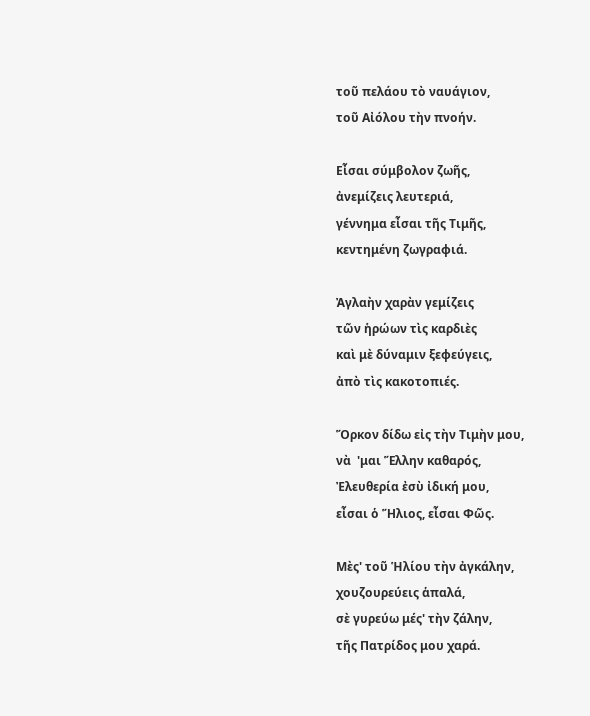τοῦ πελάου τὸ ναυάγιον,
τοῦ Αἰόλου τὴν πνοήν.

Εἶσαι σύμβολον ζωῆς,
ἀνεμίζεις λευτεριά,
γέννημα εἶσαι τῆς Τιμῆς,
κεντημένη ζωγραφιά.

Ἀγλαὴν χαρὰν γεμίζεις
τῶν ἡρώων τὶς καρδιὲς
καὶ μὲ δύναμιν ξεφεύγεις,
ἀπὸ τὶς κακοτοπιές.

Ὅρκον δίδω εἰς τὴν Τιμὴν μου,
νὰ  'μαι Ἕλλην καθαρός,
Ἐλευθερία ἐσὺ ἰδική μου,
εἶσαι ὁ Ἥλιος, εἶσαι Φῶς.

Μὲς' τοῦ Ἡλίου τὴν ἀγκάλην,
χουζουρεύεις ἁπαλά,
σὲ γυρεύω μές' τὴν ζάλην,
τῆς Πατρίδος μου χαρά.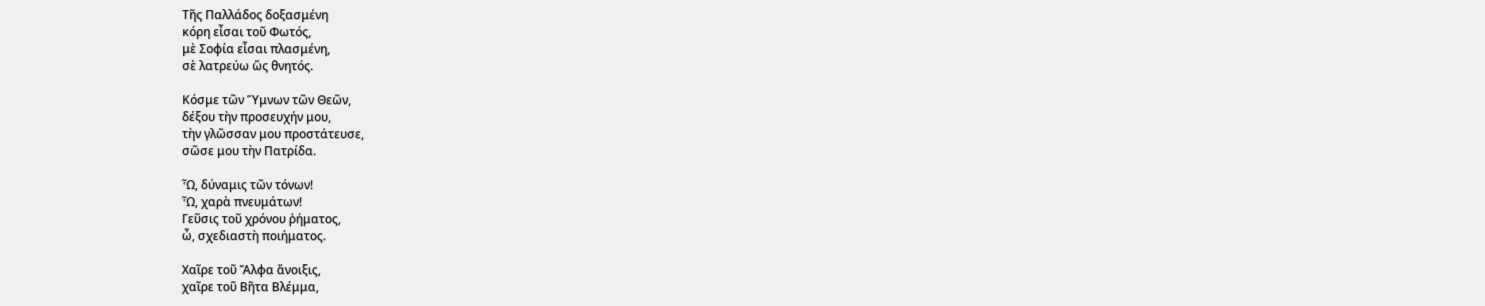Τῆς Παλλάδος δοξασμένη
κόρη εἶσαι τοῦ Φωτός,
μὲ Σοφία εἶσαι πλασμένη,
σὲ λατρεύω ὥς θνητός.

Κόσμε τῶν Ὕμνων τῶν Θεῶν,
δέξου τὴν προσευχήν μου,
τὴν γλῶσσαν μου προστάτευσε,
σῶσε μου τὴν Πατρίδα.

Ὧ, δύναμις τῶν τόνων!
Ὧ, χαρὰ πνευμάτων!
Γεῦσις τοῦ χρόνου ῥήματος,
ὦ, σχεδιαστὴ ποιήματος.

Χαῖρε τοῦ Ἄλφα ἄνοιξις,
χαῖρε τοῦ Βῆτα Βλέμμα,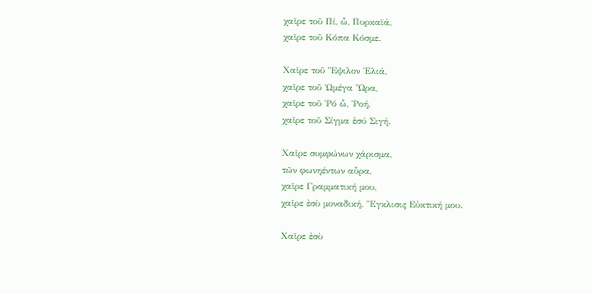χαῖρε τοῦ Πί, ὦ, Πυρκαϊά,
χαῖρε τοῦ Κόπα Κόσμε.

Χαῖρε τοῦ Ἕψιλον Ἐλιά,
χαῖρε τοῦ Ὡμέγα Ὥρα,
χαῖρε τοῦ Ῥό ὦ, Ῥοή,
χαῖρε τοῦ Σίγμα ἐσύ Σιγή.

Χαῖρε συμφώνων χάρισμα,
τῶν φωνηέντων αὗρα,
χαῖρε Γραμματική μου,
χαῖρε ἐσὺ μοναδική, Ἔγκλισις Εὐκτική μου.

Χαῖρε ἐσὺ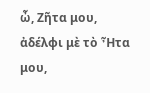ὦ, Ζῆτα μου,
ἀδέλφι μὲ τὸ Ἦτα μου,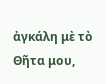ἀγκάλη μὲ τὸ Θῆτα μου,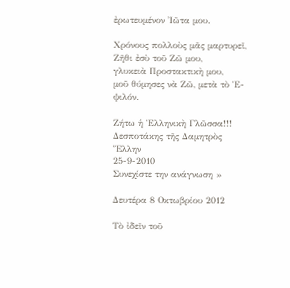ἐρωτευμένον Ἰῶτα μου.

Χρόνους πολλοὺς μᾶς μαρτυρεῖ,
Ζῆθι ἐσὺ τοῦ Ζῶ μου,
γλυκειὰ Προστακτικὴ μου,
μοῦ θύμησες νὰ Ζῶ, μετὰ τὸ Ἑ-ψιλόν.

Ζήτω ἡ Ἑλληνικὴ Γλῶσσα!!!
Δεσποτάκης τῆς Δαμητρὸς
Ἕλλην
25-9-2010
Συνεχίστε την ανάγνωση »

Δευτέρα 8 Οκτωβρίου 2012

Τὸ ἰδεῖν τοῦ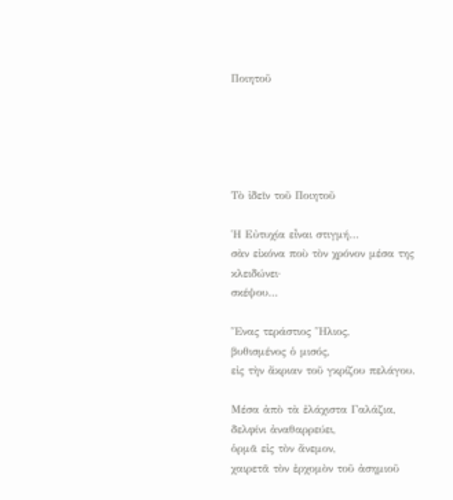Ποιητοῦ





Τὸ ἰδεῖν τοῦ Ποιητοῦ

Ἡ Εὐτυχία εἶναι στιγμή…
σὰν εἰκόνα ποὺ τὸν χρόνον μέσα της κλειδώνει·
σκέψου…

Ἕνας τεράστιος Ἥλιος,
βυθισμένος ὁ μισός,
εἰς τὴν ἄκριαν τοῦ γκρίζου πελάγου.

Μέσα ἀπὸ τὰ ἐλάχιστα Γαλάζια,
δελφίνι ἀναθαρρεύει,
ὁρμᾶ εἰς τὸν ἄνεμον,
χαιρετᾶ τὸν ἐρχομὸν τοῦ ἀσημιοῦ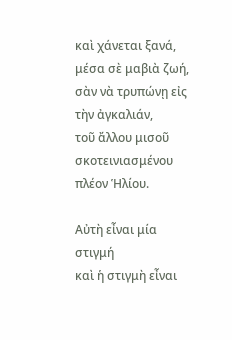καὶ χάνεται ξανά,
μέσα σὲ μαβιὰ ζωή,
σὰν νὰ τρυπώνῃ εἰς τὴν ἀγκαλιάν,
τοῦ ἄλλου μισοῦ σκοτεινιασμένου πλέον Ἡλίου.

Αὐτὴ εἶναι μία στιγμή
καὶ ἡ στιγμὴ εἶναι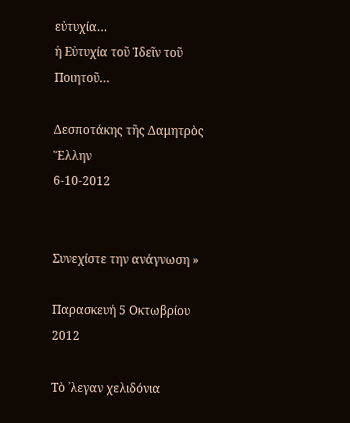εὐτυχία…
ἡ Εὐτυχία τοῦ Ἰδεῖν τοῦ Ποιητοῦ…

Δεσποτάκης τῆς Δαμητρὸς
Ἕλλην
6-10-2012


Συνεχίστε την ανάγνωση »

Παρασκευή 5 Οκτωβρίου 2012

Τὸ ᾿λεγαν χελιδόνια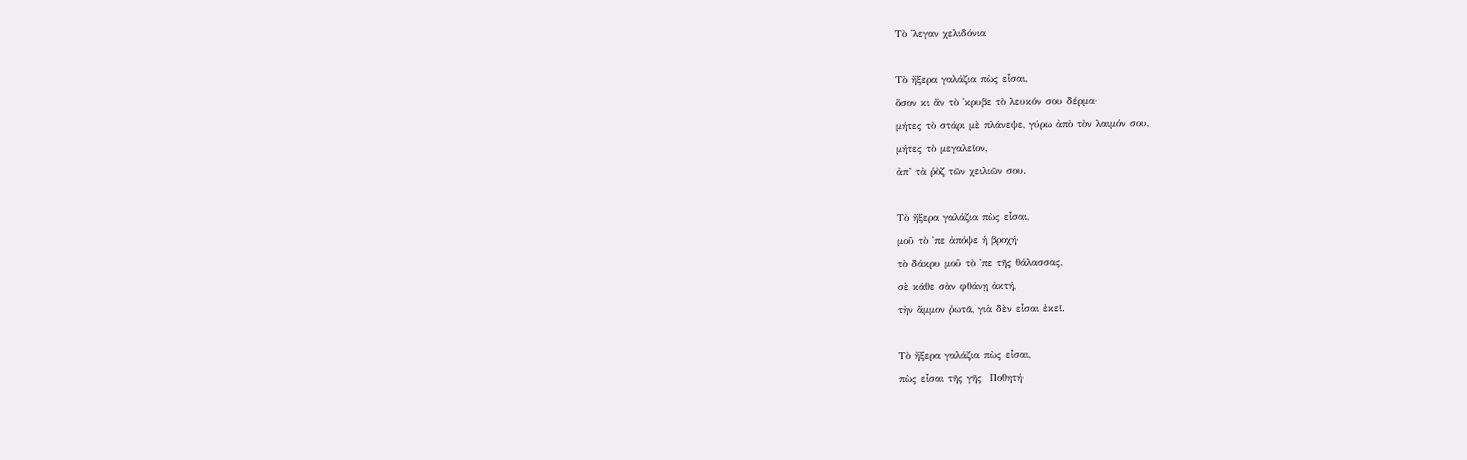Τὸ ᾿λεγαν χελιδόνια

Τὸ ἤξερα γαλάζια πὼς εἶσαι,
ὅσον κι ἄν τὸ ᾿κρυβε τὸ λευκόν σου δέρμα·
μήτες τὸ στάρι μὲ πλάνεψε, γύρω ἀπὸ τὸν λαιμόν σου,
μήτες τὸ μεγαλεῖον,
ἀπ’ τὰ ῥὸζ τῶν χειλιῶν σου.

Τὸ ἤξερα γαλάζια πὼς εἶσαι,
μοῦ τὸ ᾿πε ἀπόψε ἡ βροχή·
τὸ δάκρυ μοῦ τὸ ᾿πε τῆς θάλασσας,
σὲ κάθε σὰν φθάνῃ ἀκτή,
τὴν ἄμμον ῥωτᾶ, γιὰ δὲν εἶσαι ἐκεῖ.

Τὸ ἤξερα γαλάζια πὼς εἶσαι,
πὼς εἶσαι τῆς γῆς  Ποθητή·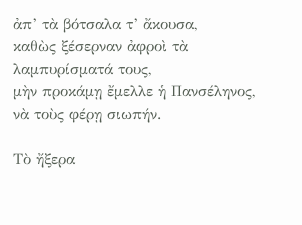ἀπ’ τὰ βότσαλα τ’ ἄκουσα,
καθὼς ξέσερναν ἀφροὶ τὰ λαμπυρίσματά τους,
μὴν προκάμῃ ἔμελλε ἡ Πανσέληνος, νὰ τοὺς φέρῃ σιωπήν.

Τὸ ἤξερα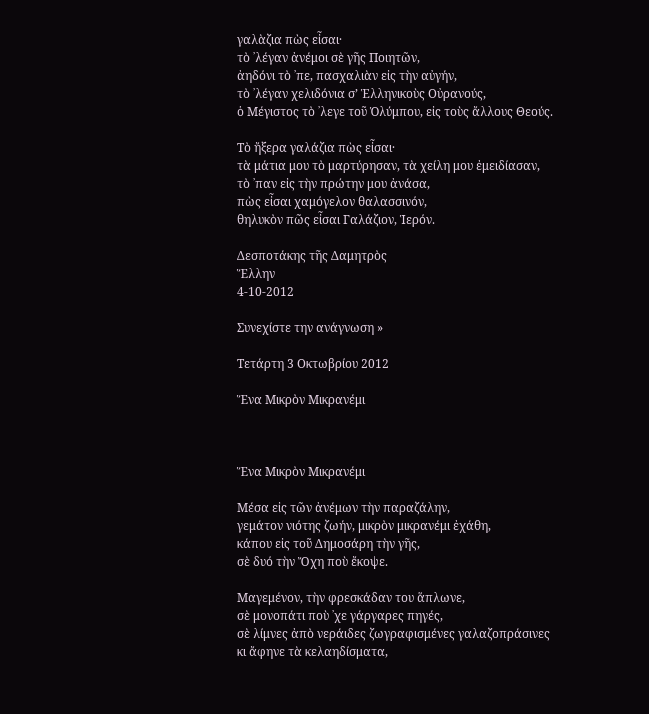γαλὰζια πὼς εἶσαι·
τὸ ᾿λέγαν ἀνέμοι σὲ γῆς Ποιητῶν,
ἀηδόνι τὸ ᾿πε, πασχαλιὰν εἰς τὴν αὐγήν,
τὸ ᾿λέγαν χελιδόνια σ’ Ἑλληνικοὺς Οὐρανούς,
ὁ Μέγιστος τὸ ᾿λεγε τοῦ Ὁλύμπου, εἰς τοὺς ἄλλους Θεούς.

Τὸ ἤξερα γαλάζια πὼς εἶσαι·
τὰ μάτια μου τὸ μαρτύρησαν, τὰ χείλη μου ἐμειδίασαν,
τὸ ᾿παν εἰς τὴν πρώτην μου ἀνάσα,
πὼς εἶσαι χαμόγελον θαλασσινόν,
θηλυκὸν πῶς εἶσαι Γαλάζιον, Ἱερόν.

Δεσποτάκης τῆς Δαμητρὸς
Ἕλλην
4-10-2012

Συνεχίστε την ανάγνωση »

Τετάρτη 3 Οκτωβρίου 2012

Ἕνα Μικρὸν Μικρανέμι



Ἕνα Μικρὸν Μικρανέμι

Μέσα εἰς τῶν ἀνέμων τὴν παραζάλην,
γεμάτον νιότης ζωήν, μικρὸν μικρανέμι ἐχάθη,
κάπου εἰς τοῦ Δημοσάρη τὴν γῆς,
σὲ δυό τὴν Ὄχη ποὺ ἔκοψε.

Μαγεμένον, τὴν φρεσκάδαν του ἅπλωνε,
σὲ μονοπάτι ποὺ ᾿χε γάργαρες πηγές,
σὲ λίμνες ἀπὸ νεράιδες ζωγραφισμένες γαλαζοπράσινες
κι ἄφηνε τὰ κελαηδίσματα,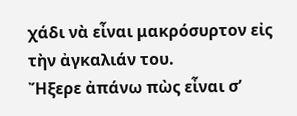χάδι νὰ εἶναι μακρόσυρτον εἰς τὴν ἀγκαλιάν του.
Ἤξερε ἀπάνω πὼς εἶναι σ’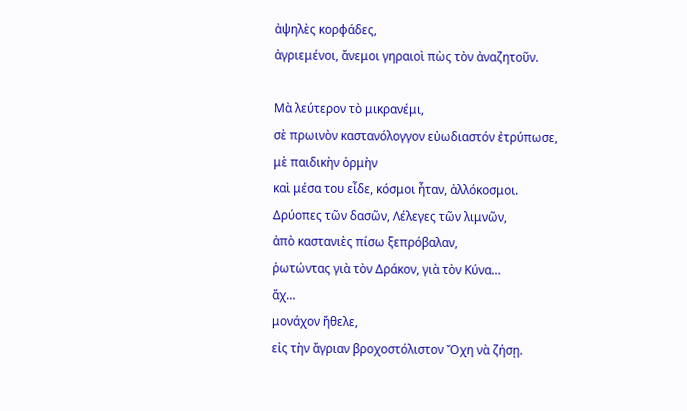ἀψηλὲς κορφάδες,
ἀγριεμένοι, ἄνεμοι γηραιοὶ πὼς τὸν ἀναζητοῦν.

Μὰ λεύτερον τὸ μικρανέμι,
σὲ πρωινὸν καστανόλογγον εὐωδιαστόν ἐτρύπωσε,
μὲ παιδικὴν ὁρμὴν
καὶ μέσα του εἶδε, κόσμοι ἦταν, ἀλλόκοσμοι.
Δρύοπες τῶν δασῶν, Λέλεγες τῶν λιμνῶν,
ἀπὸ καστανιὲς πίσω ξεπρόβαλαν,
ῥωτώντας γιὰ τὸν Δράκον, γιὰ τὸν Κύνα…
ἄχ…
μονάχον ἤθελε,
εἰς τὴν ἄγριαν βροχοστόλιστον Ὄχη νὰ ζήσῃ.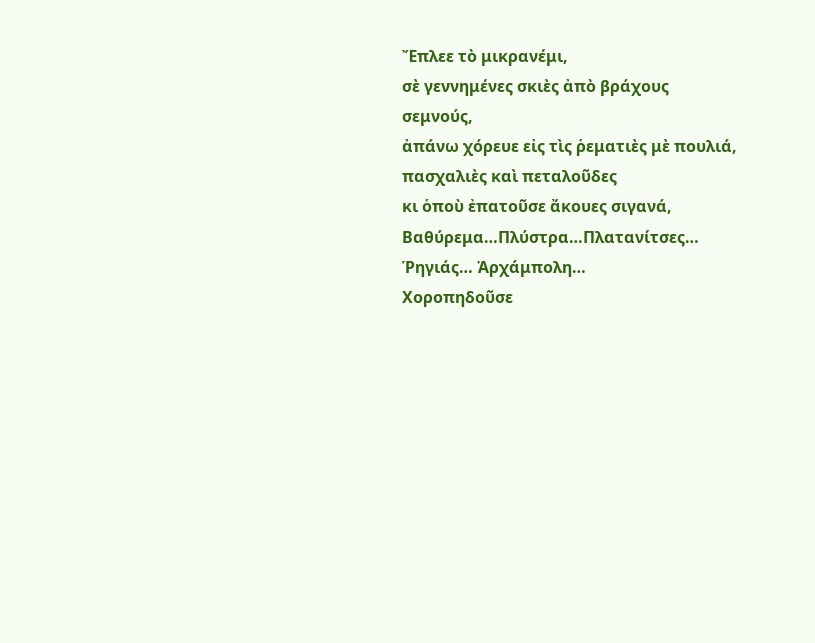Ἔπλεε τὸ μικρανέμι,
σὲ γεννημένες σκιὲς ἀπὸ βράχους σεμνούς,
ἀπάνω χόρευε εἰς τὶς ῥεματιὲς μὲ πουλιά, πασχαλιὲς καὶ πεταλοῦδες
κι ὁποὺ ἐπατοῦσε ἄκουες σιγανά,
Βαθύρεμα…Πλύστρα…Πλατανίτσες…
Ῥηγιάς… Ἀρχάμπολη…
Χοροπηδοῦσε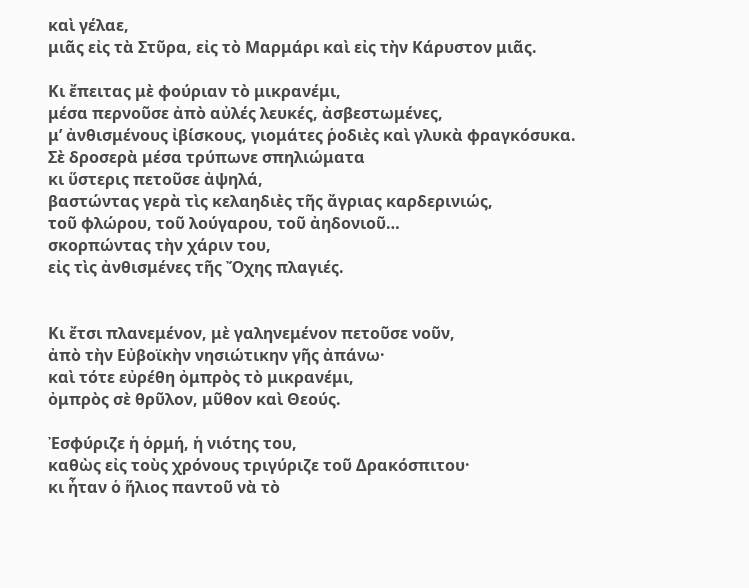καὶ γέλαε,
μιᾶς εἰς τὰ Στῦρα, εἰς τὸ Μαρμάρι καὶ εἰς τὴν Κάρυστον μιᾶς.

Κι ἔπειτας μὲ φούριαν τὸ μικρανέμι,
μέσα περνοῦσε ἀπὸ αὐλές λευκές, ἀσβεστωμένες,
μ’ ἀνθισμένους ἰβίσκους, γιομάτες ῥοδιὲς καὶ γλυκὰ φραγκόσυκα.
Σὲ δροσερὰ μέσα τρύπωνε σπηλιώματα
κι ὕστερις πετοῦσε ἀψηλά,
βαστώντας γερὰ τὶς κελαηδιὲς τῆς ἄγριας καρδερινιώς,
τοῦ φλώρου, τοῦ λούγαρου, τοῦ ἀηδονιοῦ…
σκορπώντας τὴν χάριν του,
εἰς τὶς ἀνθισμένες τῆς Ὄχης πλαγιές.


Κι ἔτσι πλανεμένον, μὲ γαληνεμένον πετοῦσε νοῦν,
ἀπὸ τὴν Εὐβοϊκὴν νησιώτικην γῆς ἀπάνω·
καὶ τότε εὐρέθη ὀμπρὸς τὸ μικρανέμι,
ὀμπρὸς σὲ θρῦλον, μῦθον καὶ Θεούς.

Ἐσφύριζε ἡ ὁρμή, ἡ νιότης του,
καθὼς εἰς τοὺς χρόνους τριγύριζε τοῦ Δρακόσπιτου·
κι ἦταν ὁ ἥλιος παντοῦ νὰ τὸ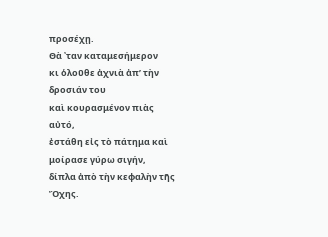προσέχῃ.
Θὰ ᾿ταν καταμεσήμερον
κι ὁλοῦθε ἀχνιὰ ἀπ’ τὴν δροσιάν του
καὶ κουρασμένον πιὰς αὐτό,
ἐστάθη εἰς τὸ πάτημα καὶ μοίρασε γύρω σιγήν,
δίπλα ἀπὸ τὴν κεφαλὴν τῆς Ὄχης.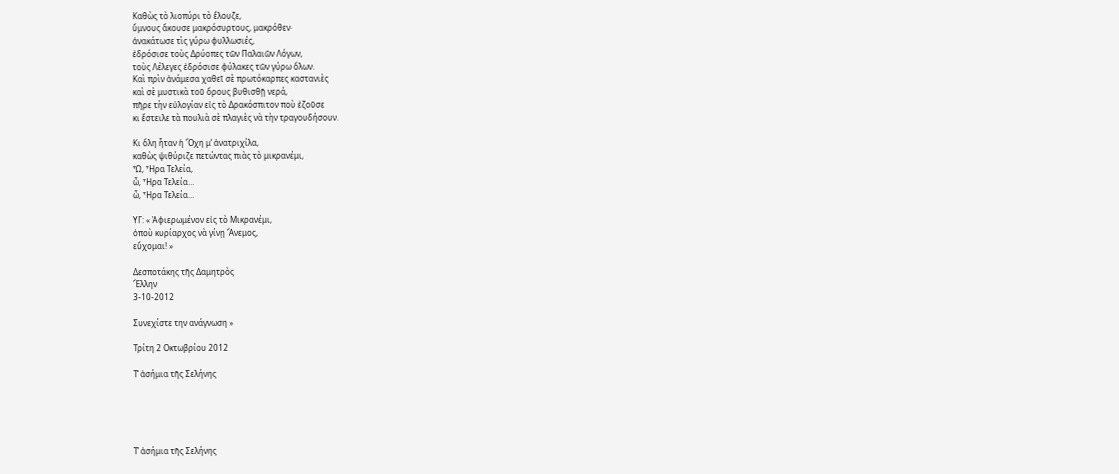Καθὼς τὸ λιοπύρι τὸ ἔλουζε,
ὕμνους ἄκουσε μακρόσυρτους, μακρόθεν·
ἀνακάτωσε τὶς γύρω φυλλωσιές,
ἐδρόσισε τοὺς Δρύοπες τῶν Παλαιῶν Λόγων,
τοὺς Λέλεγες ἐδρόσισε φύλακες τῶν γύρω ὅλων.
Καὶ πρὶν ἀνάμεσα χαθεῖ σὲ πρωτόκαρπες καστανιὲς
καὶ σὲ μυστικὰ τοῦ ὅρους βυθισθῇ νερά,
πῆρε τὴν εὐλογίαν εἰς τὸ Δρακόσπιτον ποὺ ἐζοῦσε
κι ἔστειλε τὰ πουλιὰ σὲ πλαγιὲς νὰ τὴν τραγουδήσουν.

Κι ὅλη ἦταν ἡ Ὄχη μ’ ἀνατριχίλα,
καθὼς ψιθύριζε πετώντας πιὰς τὸ μικρανέμι,
Ὦ, Ἧρα Τελεία,
ὦ, Ἧρα Τελεία…
ὦ, Ἧρα Τελεία…

ΥΓ: « Ἀφιερωμένον εἰς τὸ Μικρανέμι,
ὁποὺ κυρίαρχος νὰ γίνῃ Ἄνεμος,
εὔχομαι! »

Δεσποτάκης τῆς Δαμητρὸς
Ἕλλην
3-10-2012

Συνεχίστε την ανάγνωση »

Τρίτη 2 Οκτωβρίου 2012

Τ’ ἀσήμια τῆς Σελήνης





Τ’ ἀσήμια τῆς Σελήνης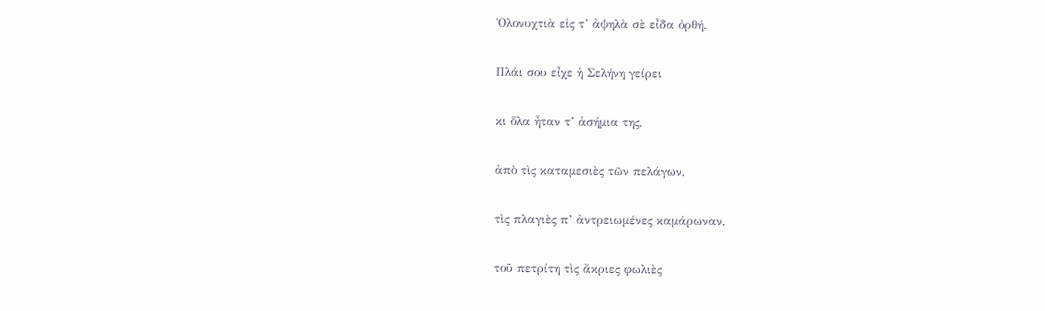Ὁλονυχτιὰ εἰς τ’ ἀψηλὰ σὲ εἶδα ὀρθή.

Πλάι σου εἶχε ἡ Σελήνη γείρει

κι ὅλα ἦταν τ’ ἀσήμια της,

ἀπὸ τὶς καταμεσιὲς τῶν πελάγων,

τὶς πλαγιὲς π’ ἀντρειωμένες καμάρωναν,

τοῦ πετρίτη τὶς ἄκριες φωλιὲς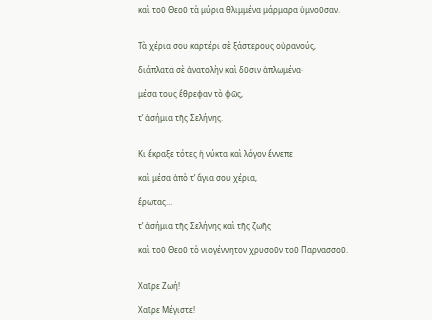καὶ τοῦ Θεοῦ τὰ μύρια θλιμμένα μάρμαρα ὑμνοῦσαν.


Τὰ χέρια σου καρτέρι σὲ ξάστερους οὐρανούς,

διάπλατα σὲ ἀνατολὴν καὶ δῦσιν ἁπλωμένα·

μέσα τους ἔθρεφαν τὸ φῶς,

τ’ ἀσήμια τῆς Σελήνης.


Κι ἔκραξε τότες ἡ νύκτα καὶ λόγον ἔννεπε

καὶ μέσα ἀπὸ τ’ ἅγια σου χέρια,

ἔρωτας…

τ’ ἀσήμια τῆς Σελήνης καὶ τῆς ζωῆς

καὶ τοῦ Θεοῦ τὸ νιογέννητον χρυσοῦν τοῦ Παρνασσοῦ.


Χαῖρε Ζωή!

Χαῖρε Μέγιστε!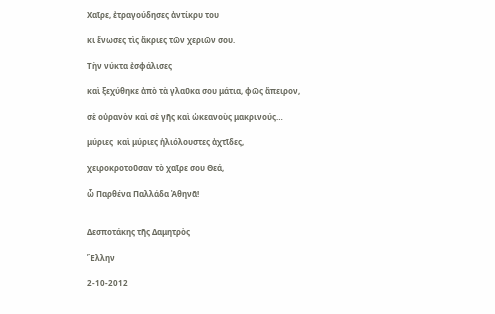Χαῖρε, ἐτραγούδησες ἀντίκρυ του

κι ἕνωσες τὶς ἄκριες τῶν χεριῶν σου.

Τὴν νύκτα ἐσφάλισες

καὶ ξεχύθηκε ἀπὸ τὰ γλαῦκα σου μάτια, φῶς ἄπειρον,

σὲ οὐρανὸν καὶ σὲ γῆς καὶ ὡκεανοὺς μακρινούς…

μύριες  καὶ μύριες ἡλιόλουστες ἀχτῖδες,

χειροκροτοῦσαν τὸ χαῖρε σου Θεά,

ὦ Παρθένα Παλλάδα Ἀθηνᾶ!


Δεσποτάκης τῆς Δαμητρὸς

Ἕλλην

2-10-2012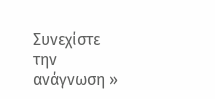Συνεχίστε την ανάγνωση »